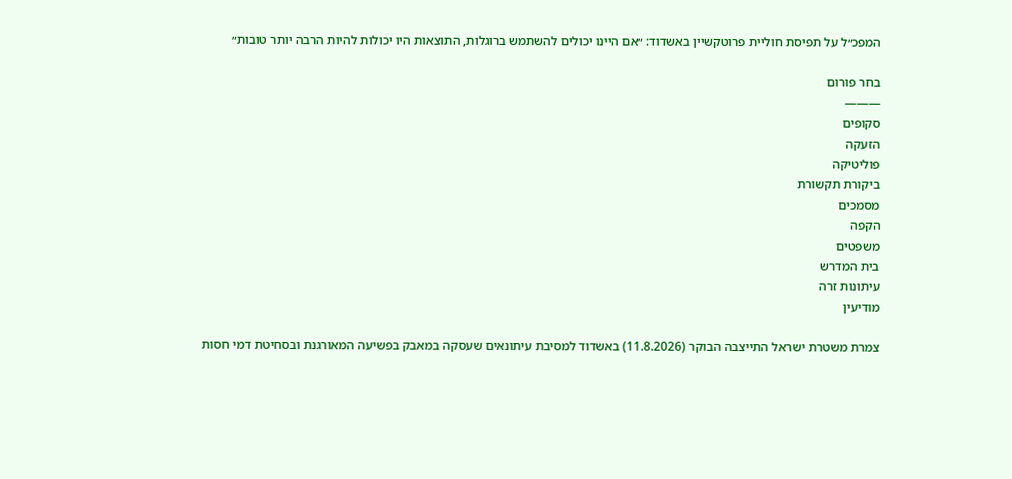המפכ״ל על תפיסת חוליית פרוטקשיין באשדוד: ״אם היינו יכולים להשתמש ברוגלות, התוצאות היו יכולות להיות הרבה יותר טובות״

בחר פורום
———
סקופים
הזעקה
פוליטיקה
ביקורת תקשורת
מסמכים
הקפה
משפטים
בית המדרש
עיתונות זרה
מודיעין

צמרת משטרת ישראל התייצבה הבוקר (11.8.2026) באשדוד למסיבת עיתונאים שעסקה במאבק בפשיעה המאורגנת ובסחיטת דמי חסות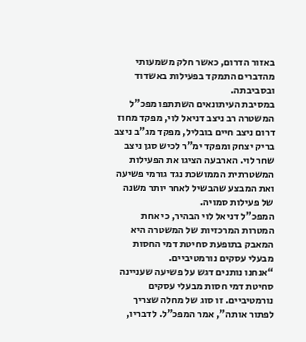באזור הדרום, כאשר חלק משמעותי מהדברים התמקד בפעילות באשדוד ובסביבתה.
במסיבת העיתונאים השתתפו מפכ”ל המשטרה רב ניצב דניאל לוי, מפקד מחוז דרום ניצב חיים בובליל, מפקד מג”ב ניצב בריק יצחק ומפקד ימ”ר לכיש סגן ניצב שחר לוי. הארבעה הציגו את הפעילות המשטרתית הממושכת נגד גורמי פשיעה ואת המבצע שהבשיל לאחר יותר משנה של פעילות סמויה.
המפכ”ל דניאל לוי הבהיר, כי אחת המטרות המרכזיות של המשטרה היא המאבק בתופעת סחיטת דמי החסות מבעלי עסקים נורמטיביים.
“אנחנו נותנים דגש על פשיעה שעניינה סחיטת דמי חסות מבעלי עסקים נורמטיביים. זו סוג של מחלה שצריך לפתור אותה”, אמר המפכ”ל. לדבריו,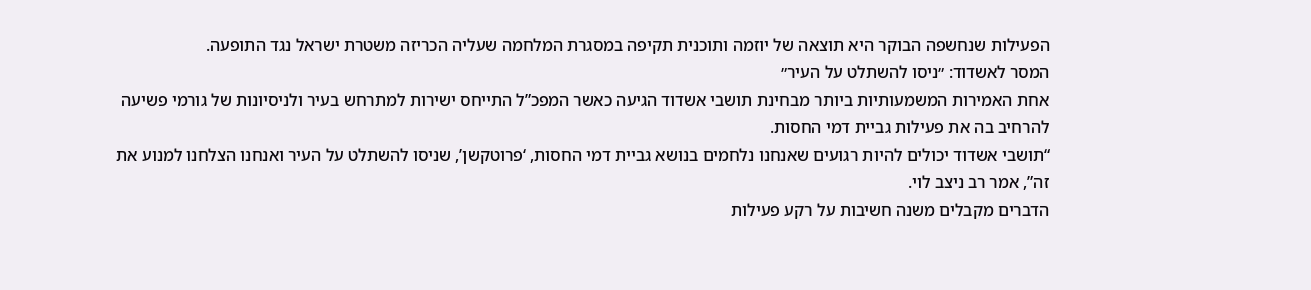הפעילות שנחשפה הבוקר היא תוצאה של יוזמה ותוכנית תקיפה במסגרת המלחמה שעליה הכריזה משטרת ישראל נגד התופעה.
המסר לאשדוד: ״ניסו להשתלט על העיר״
אחת האמירות המשמעותיות ביותר מבחינת תושבי אשדוד הגיעה כאשר המפכ”ל התייחס ישירות למתרחש בעיר ולניסיונות של גורמי פשיעה להרחיב בה את פעילות גביית דמי החסות.
“תושבי אשדוד יכולים להיות רגועים שאנחנו נלחמים בנושא גביית דמי החסות, ‘פרוטקשן’, שניסו להשתלט על העיר ואנחנו הצלחנו למנוע את זה”, אמר רב ניצב לוי.
הדברים מקבלים משנה חשיבות על רקע פעילות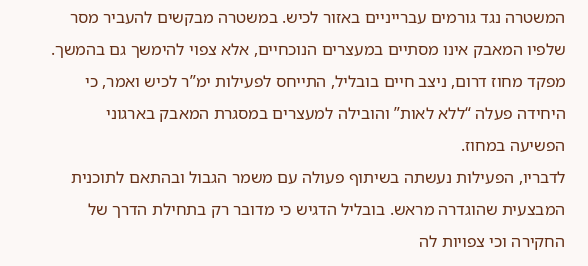המשטרה נגד גורמים עברייניים באזור לכיש. במשטרה מבקשים להעביר מסר שלפיו המאבק אינו מסתיים במעצרים הנוכחיים, אלא צפוי להימשך גם בהמשך.
מפקד מחוז דרום, ניצב חיים בובליל, התייחס לפעילות ימ”ר לכיש ואמר, כי היחידה פעלה “ללא לאות” והובילה למעצרים במסגרת המאבק בארגוני הפשיעה במחוז.
לדבריו, הפעילות נעשתה בשיתוף פעולה עם משמר הגבול ובהתאם לתוכנית המבצעית שהוגדרה מראש. בובליל הדגיש כי מדובר רק בתחילת הדרך של החקירה וכי צפויות לה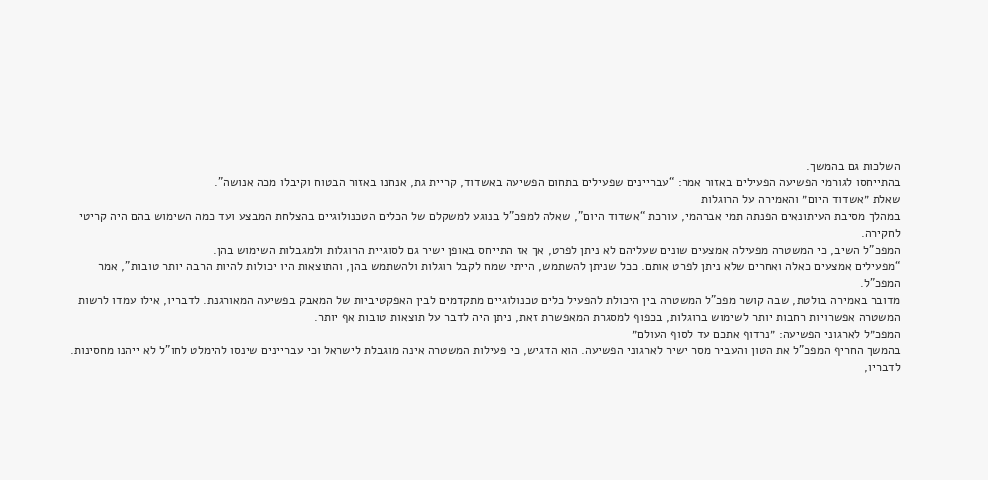השלכות גם בהמשך.
בהתייחסו לגורמי הפשיעה הפעילים באזור אמר: “עבריינים שפעילים בתחום הפשיעה באשדוד, קריית גת, אנחנו באזור הבטוח וקיבלו מכה אנושה”.
שאלת ״אשדוד היום״ והאמירה על הרוגלות
במהלך מסיבת העיתונאים הפנתה תמי אברהמי, עורכת “אשדוד היום”, שאלה למפכ”ל בנוגע למשקלם של הכלים הטכנולוגיים בהצלחת המבצע ועד כמה השימוש בהם היה קריטי לחקירה.
המפכ”ל השיב, כי המשטרה מפעילה אמצעים שונים שעליהם לא ניתן לפרט, אך אז התייחס באופן ישיר גם לסוגיית הרוגלות ולמגבלות השימוש בהן.
“מפעילים אמצעים כאלה ואחרים שלא ניתן לפרט אותם. ככל שניתן להשתמש, הייתי שמח לקבל רוגלות ולהשתמש בהן, והתוצאות היו יכולות להיות הרבה יותר טובות”, אמר המפכ”ל.
מדובר באמירה בולטת, שבה קושר מפכ”ל המשטרה בין היכולת להפעיל כלים טכנולוגיים מתקדמים לבין האפקטיביות של המאבק בפשיעה המאורגנת. לדבריו, אילו עמדו לרשות המשטרה אפשרויות רחבות יותר לשימוש ברוגלות, בכפוף למסגרת המאפשרת זאת, ניתן היה לדבר על תוצאות טובות אף יותר.
המפכ״ל לארגוני הפשיעה: ״נרדוף אתכם עד לסוף העולם״
בהמשך החריף המפכ”ל את הטון והעביר מסר ישיר לארגוני הפשיעה. הוא הדגיש, כי פעילות המשטרה אינה מוגבלת לישראל וכי עבריינים שינסו להימלט לחו”ל לא ייהנו מחסינות.
לדבריו,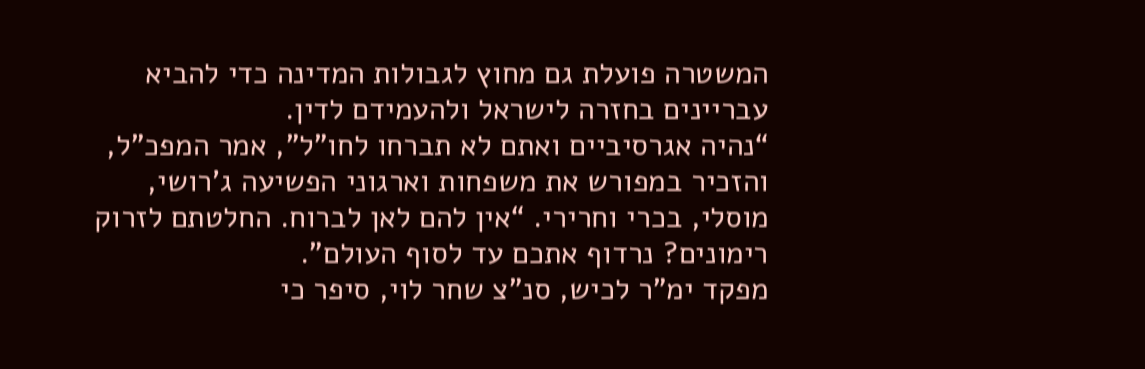המשטרה פועלת גם מחוץ לגבולות המדינה כדי להביא עבריינים בחזרה לישראל ולהעמידם לדין.
“נהיה אגרסיביים ואתם לא תברחו לחו”ל”, אמר המפכ”ל, והזכיר במפורש את משפחות וארגוני הפשיעה ג’רושי, מוסלי, בכרי וחרירי. “אין להם לאן לברוח. החלטתם לזרוק רימונים? נרדוף אתכם עד לסוף העולם”.
מפקד ימ”ר לכיש, סנ”צ שחר לוי, סיפר כי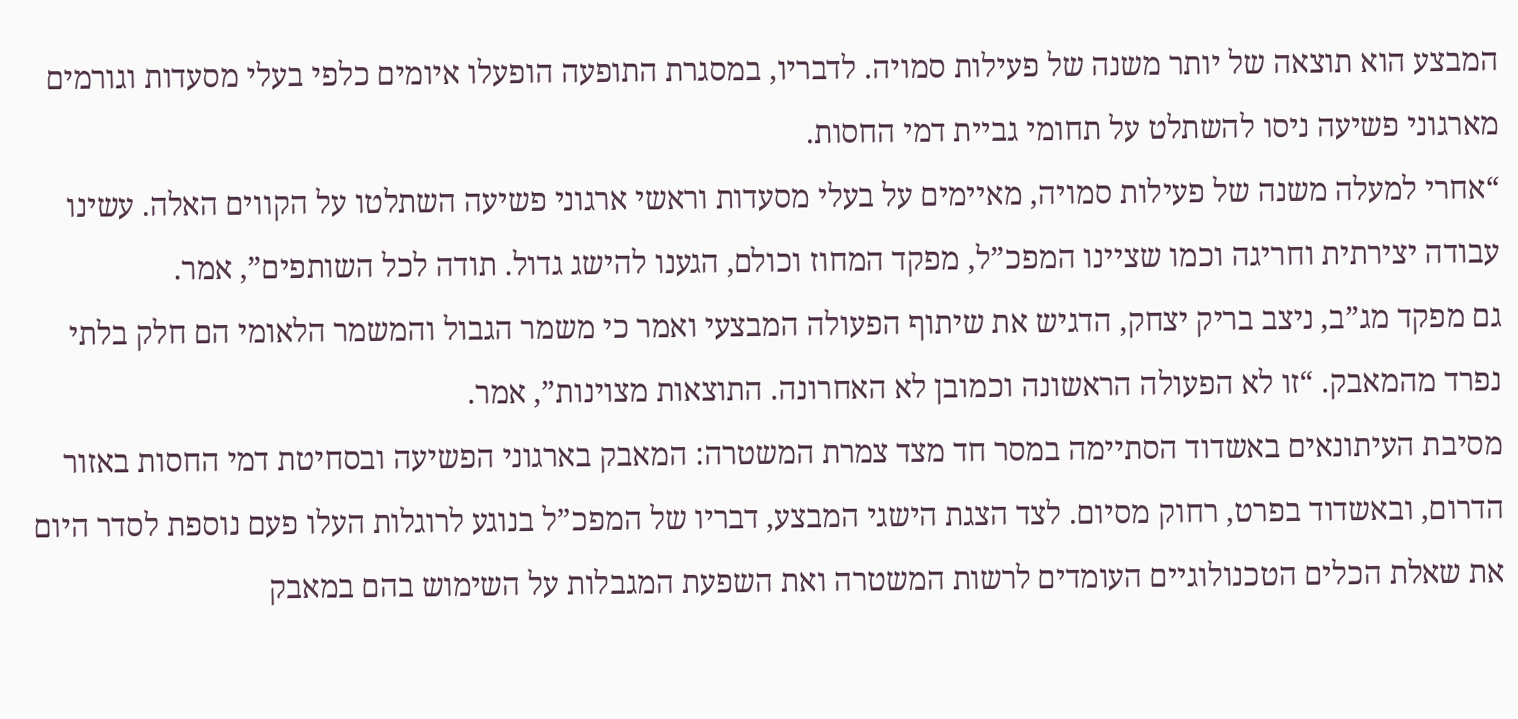המבצע הוא תוצאה של יותר משנה של פעילות סמויה. לדבריו, במסגרת התופעה הופעלו איומים כלפי בעלי מסעדות וגורמים מארגוני פשיעה ניסו להשתלט על תחומי גביית דמי החסות.
“אחרי למעלה משנה של פעילות סמויה, מאיימים על בעלי מסעדות וראשי ארגוני פשיעה השתלטו על הקווים האלה. עשינו עבודה יצירתית וחריגה וכמו שציינו המפכ”ל, מפקד המחוז וכולם, הגענו להישג גדול. תודה לכל השותפים”, אמר.
גם מפקד מג”ב, ניצב בריק יצחק, הדגיש את שיתוף הפעולה המבצעי ואמר כי משמר הגבול והמשמר הלאומי הם חלק בלתי נפרד מהמאבק. “זו לא הפעולה הראשונה וכמובן לא האחרונה. התוצאות מצוינות”, אמר.
מסיבת העיתונאים באשדוד הסתיימה במסר חד מצד צמרת המשטרה: המאבק בארגוני הפשיעה ובסחיטת דמי החסות באזור הדרום, ובאשדוד בפרט, רחוק מסיום. לצד הצגת הישגי המבצע, דבריו של המפכ”ל בנוגע לרוגלות העלו פעם נוספת לסדר היום את שאלת הכלים הטכנולוגיים העומדים לרשות המשטרה ואת השפעת המגבלות על השימוש בהם במאבק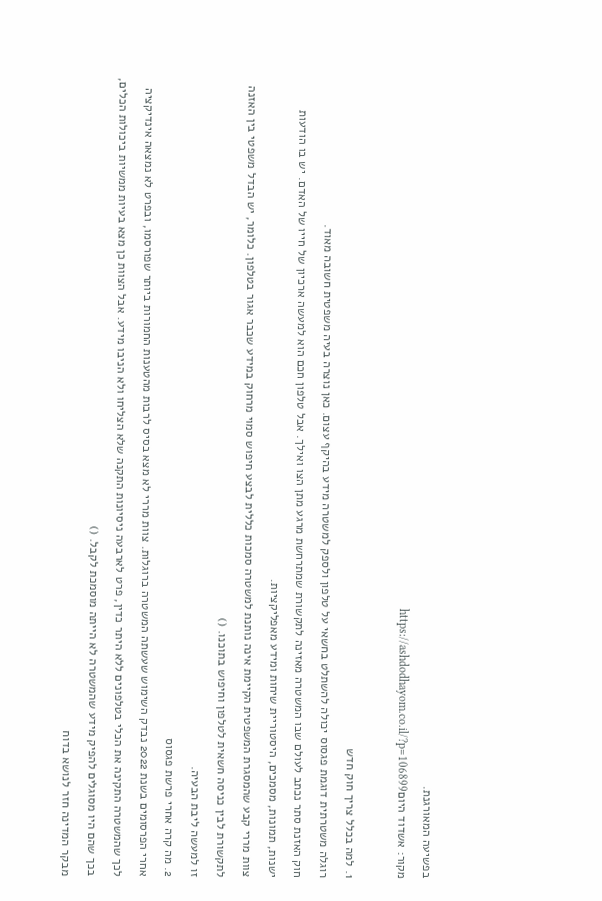בפשיעה המאורגנת.
מקור: אשדוד היוםhttps://ashdodhayom.co.il/?p=106899

1. למה בכלל צריך חוק חדש
רוגלה משטרתית דוגמת פגסוס יכולה להשתלט בחשאי על טלפון ולספק למשטרה מידע בהיקף עצום. כאן נוצרה בעיה משפטית חשובה מאוד.
חוק האזנת סתר נכתב לעולם שבו המשטרה מאזינה לתקשורת שמתרחשת מרגע מתן הצו ואילך. אבל טלפון חכם הוא למעשה ארכיון של חייו של האדם. יש בו הודעות ישנות, תמונות, מסמכים, היסטוריית שיחות ומידע מאפליקציות.
צוות מררי קבע שהמסגרת המשפטית הקיימת אינה נותנת למשטרה סמכות כללית לבצע חיפוש סמוי מרחוק במידע שכבר אגור בטלפון. כלומר, יש הבדל משפטי בין האזנה לתקשורת לבין כניסה חשאית לטלפון וחיפוש בתוכנו. ()
זו למעשה ליבת הבעיה.
2. מה קרה אחרי פרשת פגסוס
אחרי הפרסומים בשנת 2022 נבדק השימוש שעשתה המשטרה ברוגלות. צוות מררי לא מצא בסיס לרבות מהטענות החמורות ביותר שפורסמו, ובפרט לא נמצאה אינדיקציה לכך שהמשטרה התקינה את הכלי בטלפונים ללא היתר כדין, פרט לארבעה ניסיונות התקנה שלא הצליחו ולא הניבו מידע. אבל הצוות כן מצא בעיות ממשיות ביכולות הכלים, בכך שהם היו מסוגלים להפיק מידע שהמשטרה לא הייתה מוסמכת לקבל. ()
מבקר המדינה חזר לנושא בדוח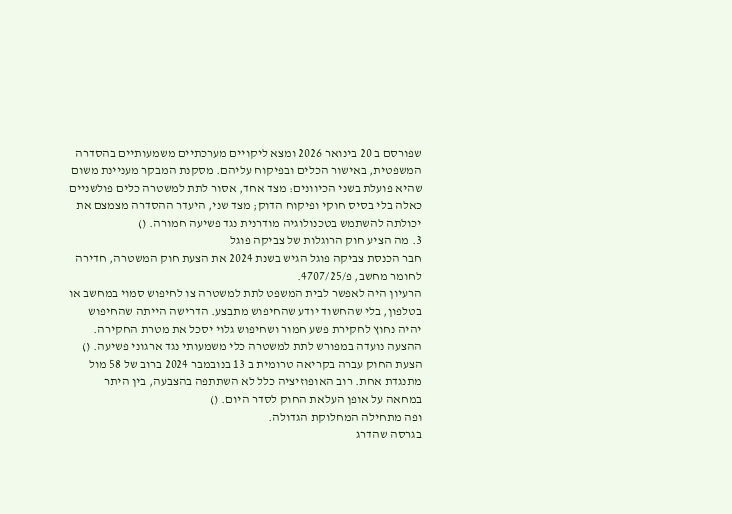שפורסם ב 20 בינואר 2026 ומצא ליקויים מערכתיים משמעותיים בהסדרה המשפטית, באישור הכלים ובפיקוח עליהם. מסקנת המבקר מעניינת משום שהיא פועלת בשני הכיוונים: מצד אחד, אסור לתת למשטרה כלים פולשניים כאלה בלי בסיס חוקי ופיקוח הדוק; מצד שני, היעדר ההסדרה מצמצם את יכולתה להשתמש בטכנולוגיה מודרנית נגד פשיעה חמורה. ()
3. מה הציע חוק הרוגלות של צביקה פוגל
חבר הכנסת צביקה פוגל הגיש בשנת 2024 את הצעת חוק המשטרה, חדירה לחומר מחשב, פ/4707/25.
הרעיון היה לאפשר לבית המשפט לתת למשטרה צו לחיפוש סמוי במחשב או בטלפון, בלי שהחשוד יודע שהחיפוש מתבצע. הדרישה הייתה שהחיפוש יהיה נחוץ לחקירת פשע חמור ושחיפוש גלוי יסכל את מטרת החקירה. ההצעה נועדה במפורש לתת למשטרה כלי משמעותי נגד ארגוני פשיעה. ()
הצעת החוק עברה בקריאה טרומית ב 13 בנובמבר 2024 ברוב של 58 מול מתנגדת אחת. רוב האופוזיציה כלל לא השתתפה בהצבעה, בין היתר במחאה על אופן העלאת החוק לסדר היום. ()
ופה מתחילה המחלוקת הגדולה.
בגרסה שהדרג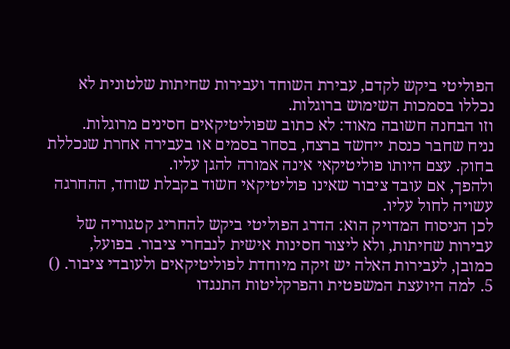הפוליטי ביקש לקדם, עבירת השוחד ועבירות שחיתות שלטונית לא נכללו בסמכות השימוש ברוגלות.
וזו הבחנה חשובה מאוד: לא כתוב שפוליטיקאים חסינים מרוגלות.
נניח שחבר כנסת ייחשד ברצח, בסחר בסמים או בעבירה אחרת שנכללת בחוק. עצם היותו פוליטיקאי אינה אמורה להגן עליו.
ולהפך, אם עובד ציבור שאינו פוליטיקאי חשוד בקבלת שוחד, ההחרגה עשויה לחול עליו.
לכן הניסוח המדויק הוא: הדרג הפוליטי ביקש להחריג קטגוריה של עבירות שחיתות, ולא ליצור חסינות אישית לנבחרי ציבור. בפועל, כמובן, לעבירות האלה יש זיקה מיוחדת לפוליטיקאים ולעובדי ציבור. ()
5. למה היועצת המשפטית והפרקליטות התנגדו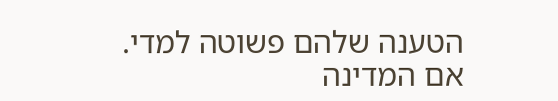הטענה שלהם פשוטה למדי.
אם המדינה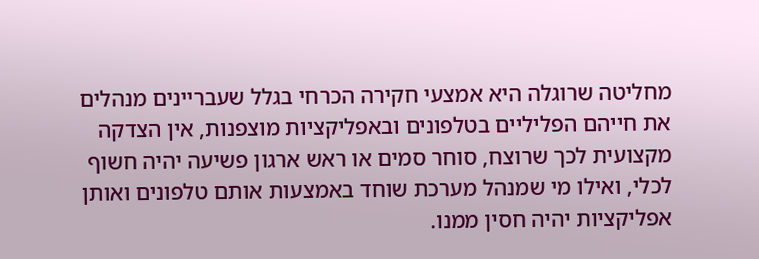מחליטה שרוגלה היא אמצעי חקירה הכרחי בגלל שעבריינים מנהלים את חייהם הפליליים בטלפונים ובאפליקציות מוצפנות, אין הצדקה מקצועית לכך שרוצח, סוחר סמים או ראש ארגון פשיעה יהיה חשוף לכלי, ואילו מי שמנהל מערכת שוחד באמצעות אותם טלפונים ואותן אפליקציות יהיה חסין ממנו.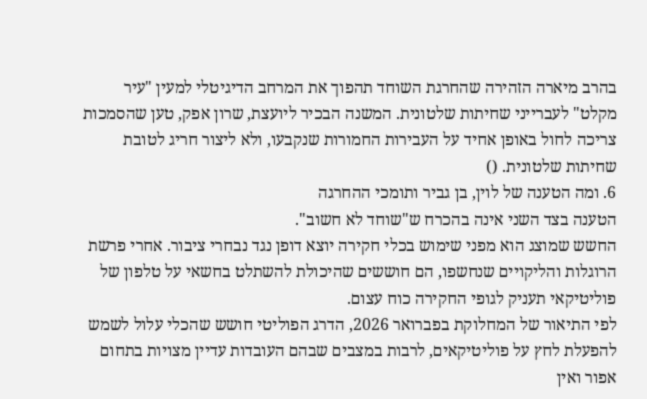בהרב מיארה הזהירה שהחרגת השוחד תהפוך את המרחב הדיגיטלי למעין "עיר מקלט" לעברייני שחיתות שלטונית. המשנה הבכיר ליועצת, שרון אפק, טען שהסמכות צריכה לחול באופן אחיד על העבירות החמורות שנקבעו, ולא ליצור חריג לטובת שחיתות שלטונית. ()
6. ומה הטענה של לוין, בן גביר ותומכי ההחרגה
הטענה בצד השני אינה בהכרח ש"שוחד לא חשוב".
החשש שמוצג הוא מפני שימוש בכלי חקירה יוצא דופן נגד נבחרי ציבור. אחרי פרשת הרוגלות והליקויים שנחשפו, הם חוששים שהיכולת להשתלט בחשאי על טלפון של פוליטיקאי תעניק לגופי החקירה כוח עצום.
לפי התיאור של המחלוקת בפברואר 2026, הדרג הפוליטי חושש שהכלי עלול לשמש להפעלת לחץ על פוליטיקאים, לרבות במצבים שבהם העובדות עדיין מצויות בתחום אפור ואין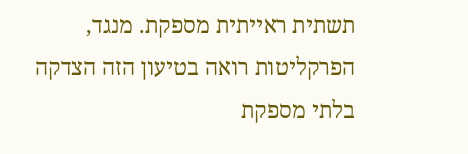תשתית ראייתית מספקת. מנגד, הפרקליטות רואה בטיעון הזה הצדקה בלתי מספקת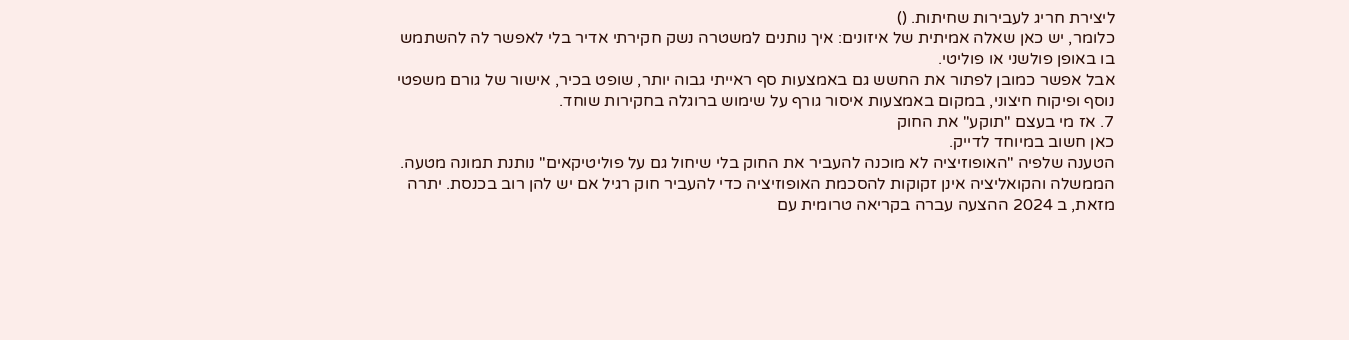ליצירת חריג לעבירות שחיתות. ()
כלומר, יש כאן שאלה אמיתית של איזונים: איך נותנים למשטרה נשק חקירתי אדיר בלי לאפשר לה להשתמש בו באופן פולשני או פוליטי.
אבל אפשר כמובן לפתור את החשש גם באמצעות סף ראייתי גבוה יותר, שופט בכיר, אישור של גורם משפטי נוסף ופיקוח חיצוני, במקום באמצעות איסור גורף על שימוש ברוגלה בחקירות שוחד.
7. אז מי בעצם "תוקע" את החוק
כאן חשוב במיוחד לדייק.
הטענה שלפיה "האופוזיציה לא מוכנה להעביר את החוק בלי שיחול גם על פוליטיקאים" נותנת תמונה מטעה.
הממשלה והקואליציה אינן זקוקות להסכמת האופוזיציה כדי להעביר חוק רגיל אם יש להן רוב בכנסת. יתרה מזאת, ב 2024 ההצעה עברה בקריאה טרומית עם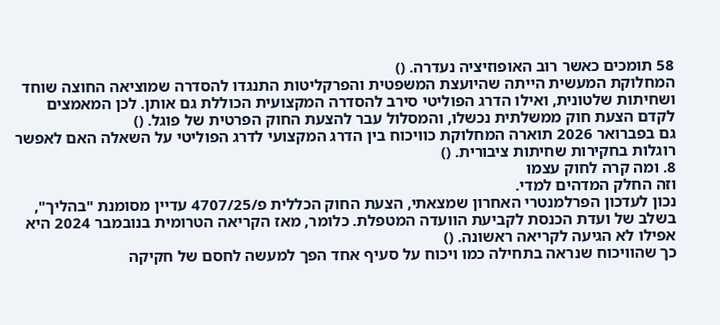58 תומכים כאשר רוב האופוזיציה נעדרה. ()
המחלוקת המעשית הייתה שהיועצת המשפטית והפרקליטות התנגדו להסדרה שמוציאה החוצה שוחד ושחיתות שלטונית, ואילו הדרג הפוליטי סירב להסדרה המקצועית הכוללת גם אותן. לכן המאמצים לקדם הצעת חוק ממשלתית נכשלו, והמסלול עבר להצעת החוק הפרטית של פוגל. ()
גם בפברואר 2026 תוארה המחלוקת כוויכוח בין הדרג המקצועי לדרג הפוליטי על השאלה האם לאפשר רוגלות בחקירות שחיתות ציבורית. ()
8. ומה קרה לחוק עצמו
וזה החלק המדהים למדי.
נכון לעדכון הפרלמנטרי האחרון שמצאתי, הצעת החוק הכללית פ/4707/25 עדיין מסומנת "בהליך", בשלב של ועדת הכנסת לקביעת הוועדה המטפלת. כלומר, מאז הקריאה הטרומית בנובמבר 2024 היא אפילו לא הגיעה לקריאה ראשונה. ()
כך שהוויכוח שנראה בתחילה כמו ויכוח על סעיף אחד הפך למעשה לחסם של חקיקה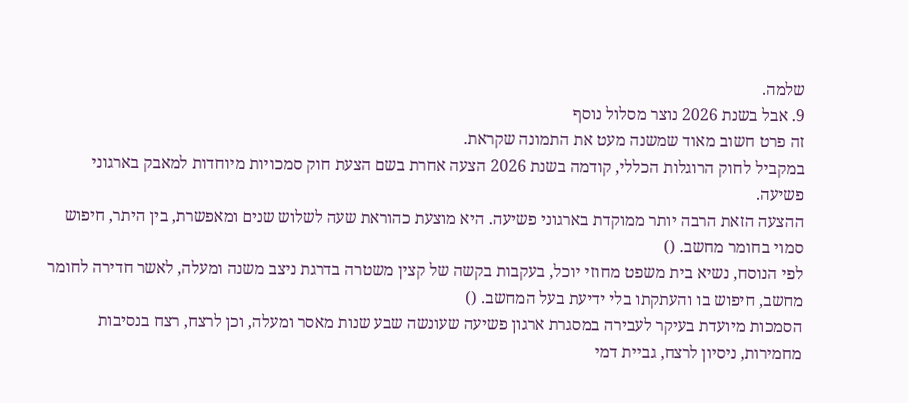שלמה.
9. אבל בשנת 2026 נוצר מסלול נוסף
זה פרט חשוב מאוד שמשנה מעט את התמונה שקראת.
במקביל לחוק הרוגלות הכללי, קודמה בשנת 2026 הצעה אחרת בשם הצעת חוק סמכויות מיוחדות למאבק בארגוני פשיעה.
ההצעה הזאת הרבה יותר ממוקדת בארגוני פשיעה. היא מוצעת כהוראת שעה לשלוש שנים ומאפשרת, בין היתר, חיפוש סמוי בחומר מחשב. ()
לפי הנוסח, נשיא בית משפט מחוזי יוכל, בעקבות בקשה של קצין משטרה בדרגת ניצב משנה ומעלה, לאשר חדירה לחומר מחשב, חיפוש בו והעתקתו בלי ידיעת בעל המחשב. ()
הסמכות מיועדת בעיקר לעבירה במסגרת ארגון פשיעה שעונשה שבע שנות מאסר ומעלה, וכן לרצח, רצח בנסיבות מחמירות, ניסיון לרצח, גביית דמי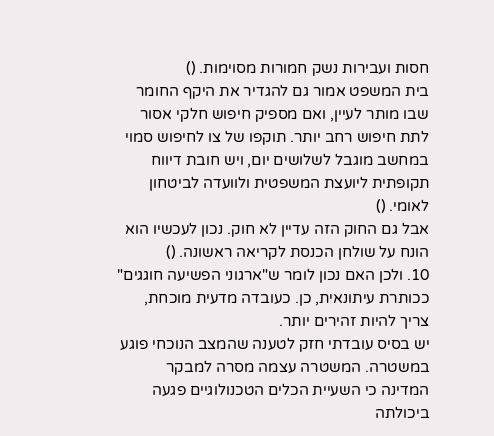חסות ועבירות נשק חמורות מסוימות. ()
בית המשפט אמור גם להגדיר את היקף החומר שבו מותר לעיין, ואם מספיק חיפוש חלקי אסור לתת חיפוש רחב יותר. תוקפו של צו לחיפוש סמוי במחשב מוגבל לשלושים יום, ויש חובת דיווח תקופתית ליועצת המשפטית ולוועדה לביטחון לאומי. ()
אבל גם החוק הזה עדיין לא חוק. נכון לעכשיו הוא הונח על שולחן הכנסת לקריאה ראשונה. ()
10. ולכן האם נכון לומר ש"ארגוני הפשיעה חוגגים"
ככותרת עיתונאית, כן. כעובדה מדעית מוכחת, צריך להיות זהירים יותר.
יש בסיס עובדתי חזק לטענה שהמצב הנוכחי פוגע במשטרה. המשטרה עצמה מסרה למבקר המדינה כי השעיית הכלים הטכנולוגיים פגעה ביכולתה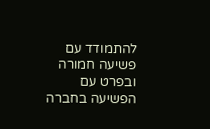להתמודד עם פשיעה חמורה ובפרט עם הפשיעה בחברה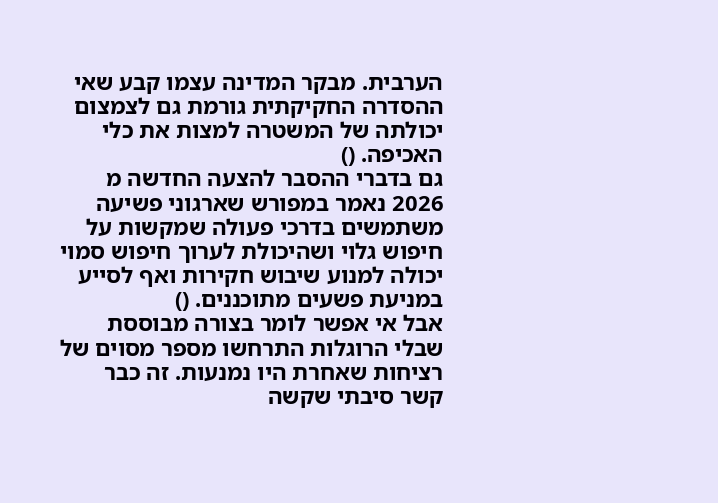הערבית. מבקר המדינה עצמו קבע שאי ההסדרה החקיקתית גורמת גם לצמצום יכולתה של המשטרה למצות את כלי האכיפה. ()
גם בדברי ההסבר להצעה החדשה מ 2026 נאמר במפורש שארגוני פשיעה משתמשים בדרכי פעולה שמקשות על חיפוש גלוי ושהיכולת לערוך חיפוש סמוי יכולה למנוע שיבוש חקירות ואף לסייע במניעת פשעים מתוכננים. ()
אבל אי אפשר לומר בצורה מבוססת שבלי הרוגלות התרחשו מספר מסוים של רציחות שאחרת היו נמנעות. זה כבר קשר סיבתי שקשה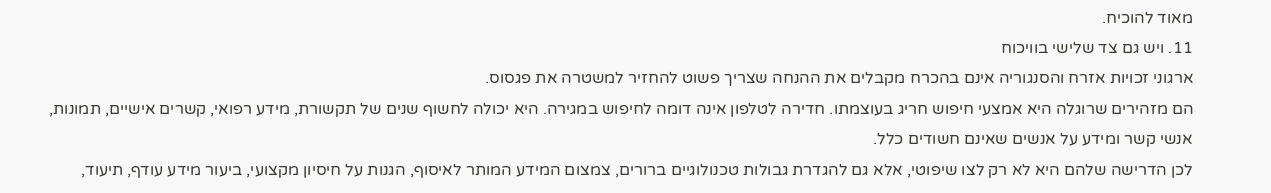מאוד להוכיח.
11. ויש גם צד שלישי בוויכוח
ארגוני זכויות אזרח והסנגוריה אינם בהכרח מקבלים את ההנחה שצריך פשוט להחזיר למשטרה את פגסוס.
הם מזהירים שרוגלה היא אמצעי חיפוש חריג בעוצמתו. חדירה לטלפון אינה דומה לחיפוש במגירה. היא יכולה לחשוף שנים של תקשורת, מידע רפואי, קשרים אישיים, תמונות, אנשי קשר ומידע על אנשים שאינם חשודים כלל.
לכן הדרישה שלהם היא לא רק לצו שיפוטי, אלא גם להגדרת גבולות טכנולוגיים ברורים, צמצום המידע המותר לאיסוף, הגנות על חיסיון מקצועי, ביעור מידע עודף, תיעוד,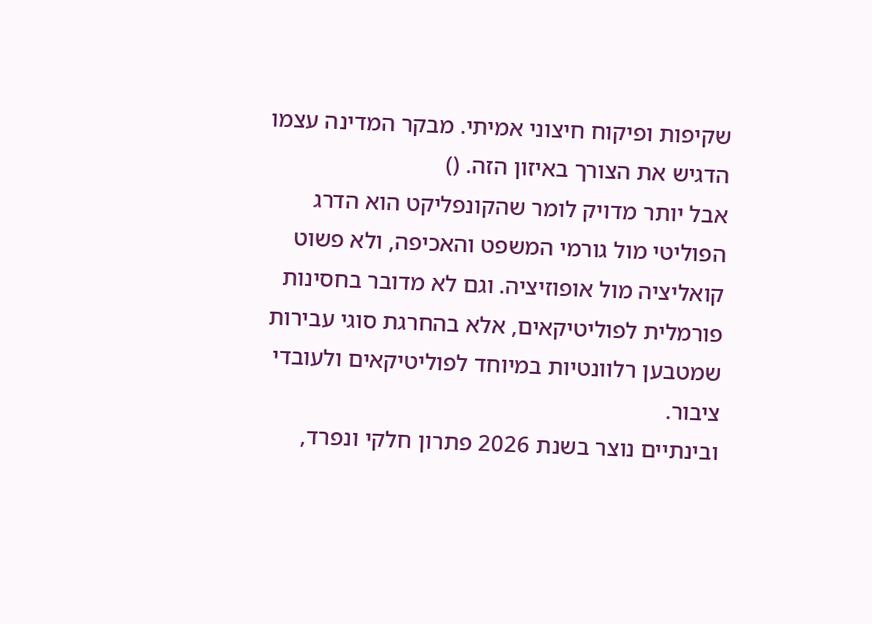שקיפות ופיקוח חיצוני אמיתי. מבקר המדינה עצמו הדגיש את הצורך באיזון הזה. ()
אבל יותר מדויק לומר שהקונפליקט הוא הדרג הפוליטי מול גורמי המשפט והאכיפה, ולא פשוט קואליציה מול אופוזיציה. וגם לא מדובר בחסינות פורמלית לפוליטיקאים, אלא בהחרגת סוגי עבירות שמטבען רלוונטיות במיוחד לפוליטיקאים ולעובדי ציבור.
ובינתיים נוצר בשנת 2026 פתרון חלקי ונפרד,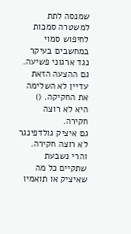שמנסה לתת למשטרה סמכות לחיפוש סמוי במחשבים בעיקר נגד ארגוני פשיעה. גם ההצעה הזאת עדיין לא השלימה את החקיקה. ()
היא לא רוצה חקירה.
גם איציק גולדפינגר לא רוצה חקירה. והרי נשבעת שתקיים כל מה שאיציק או תואמיו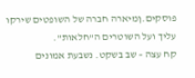פוסקים.ןמיארה חברה של השופטים שירקו עליך ועל השוטרים ה"חלאות".
קח עצה – שב בשקט. נשבעת אמונים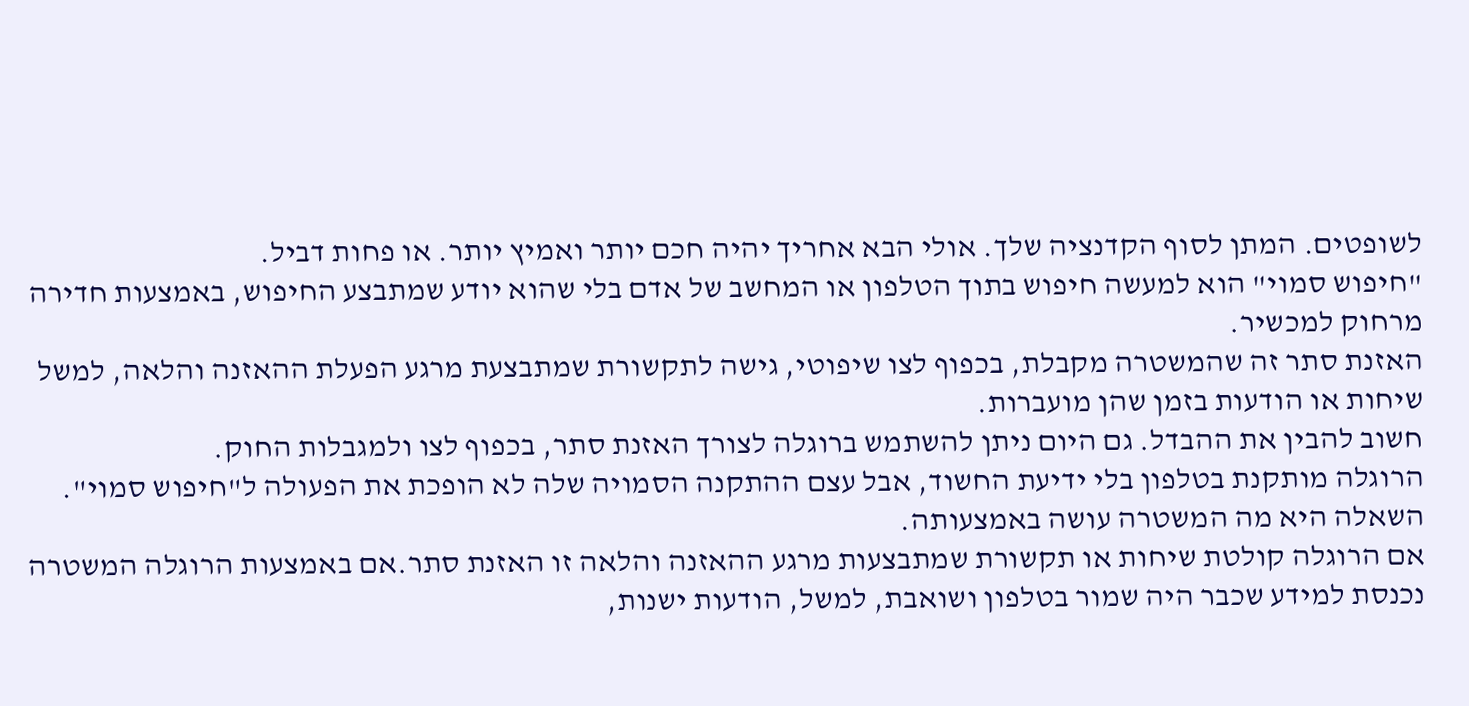לשופטים. המתן לסוף הקדנציה שלך. אולי הבא אחריך יהיה חכם יותר ואמיץ יותר. או פחות דביל.
"חיפוש סמוי" הוא למעשה חיפוש בתוך הטלפון או המחשב של אדם בלי שהוא יודע שמתבצע החיפוש, באמצעות חדירה מרחוק למכשיר.
האזנת סתר זה שהמשטרה מקבלת, בכפוף לצו שיפוטי, גישה לתקשורת שמתבצעת מרגע הפעלת ההאזנה והלאה, למשל שיחות או הודעות בזמן שהן מועברות.
חשוב להבין את ההבדל. גם היום ניתן להשתמש ברוגלה לצורך האזנת סתר, בכפוף לצו ולמגבלות החוק.
הרוגלה מותקנת בטלפון בלי ידיעת החשוד, אבל עצם ההתקנה הסמויה שלה לא הופכת את הפעולה ל"חיפוש סמוי". השאלה היא מה המשטרה עושה באמצעותה.
אם הרוגלה קולטת שיחות או תקשורת שמתבצעות מרגע ההאזנה והלאה זו האזנת סתר.אם באמצעות הרוגלה המשטרה נכנסת למידע שכבר היה שמור בטלפון ושואבת, למשל, הודעות ישנות,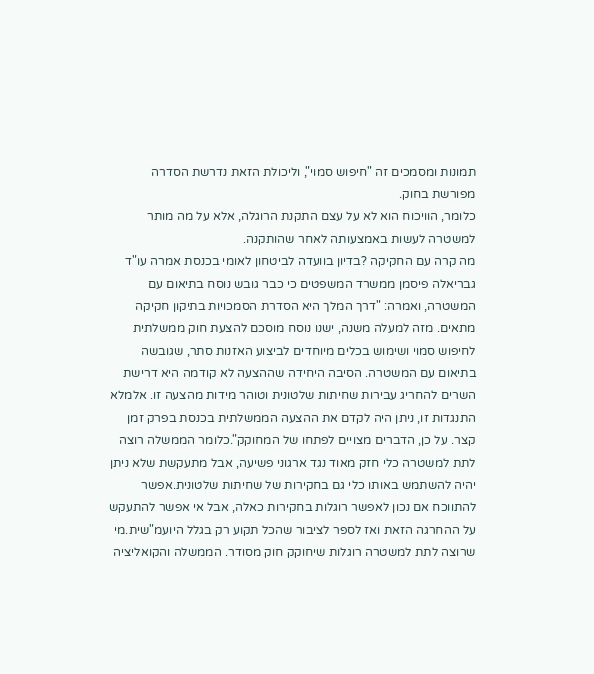תמונות ומסמכים זה "חיפוש סמוי", וליכולת הזאת נדרשת הסדרה מפורשת בחוק.
כלומר, הוויכוח הוא לא על עצם התקנת הרוגלה, אלא על מה מותר למשטרה לעשות באמצעותה לאחר שהותקנה.
מה קרה עם החקיקה ?בדיון בוועדה לביטחון לאומי בכנסת אמרה עו"ד גבריאלה פיסמן ממשרד המשפטים כי כבר גובש נוסח בתיאום עם המשטרה, ואמרה: "דרך המלך היא הסדרת הסמכויות בתיקון חקיקה מתאים. מזה למעלה משנה, ישנו נוסח מוסכם להצעת חוק ממשלתית לחיפוש סמוי ושימוש בכלים מיוחדים לביצוע האזנות סתר, שגובשה בתיאום עם המשטרה. הסיבה היחידה שההצעה לא קודמה היא דרישת השרים להחריג עבירות שחיתות שלטונית וטוהר מידות מהצעה זו. אלמלא התנגדות זו, ניתן היה לקדם את ההצעה הממשלתית בכנסת בפרק זמן קצר. על כן, הדברים מצויים לפתחו של המחוקק".כלומר הממשלה רוצה לתת למשטרה כלי חזק מאוד נגד ארגוני פשיעה, אבל מתעקשת שלא ניתן יהיה להשתמש באותו כלי גם בחקירות של שחיתות שלטונית.אפשר להתווכח אם נכון לאפשר רוגלות בחקירות כאלה, אבל אי אפשר להתעקש על ההחרגה הזאת ואז לספר לציבור שהכל תקוע רק בגלל היועמ"שית.מי שרוצה לתת למשטרה רוגלות שיחוקק חוק מסודר. הממשלה והקואליציה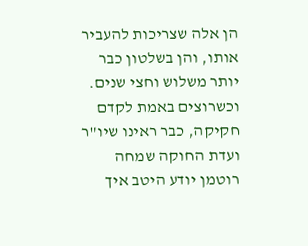הן אלה שצריכות להעביר אותו, והן בשלטון כבר יותר משלוש וחצי שנים. וכשרוצים באמת לקדם חקיקה, כבר ראינו שיו"ר ועדת החוקה שמחה רוטמן יודע היטב איך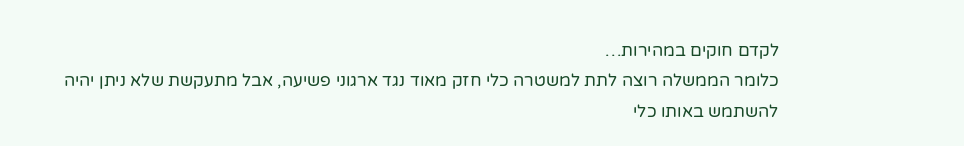לקדם חוקים במהירות…
כלומר הממשלה רוצה לתת למשטרה כלי חזק מאוד נגד ארגוני פשיעה, אבל מתעקשת שלא ניתן יהיה להשתמש באותו כלי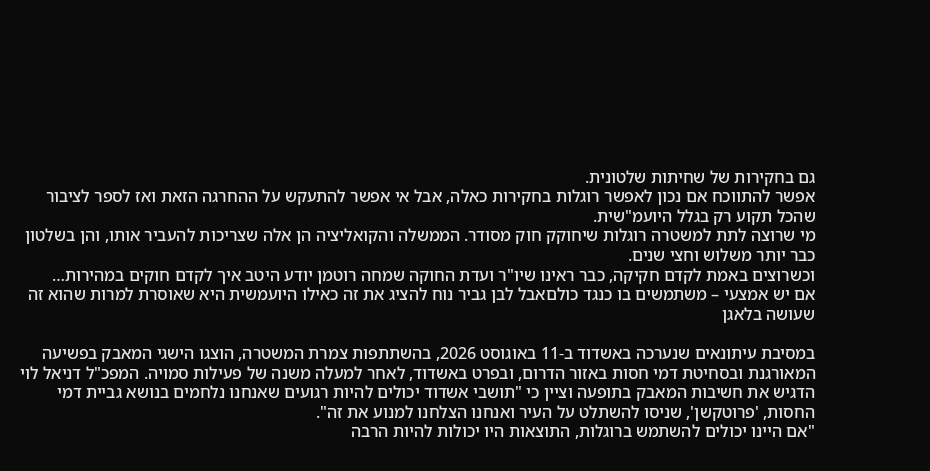גם בחקירות של שחיתות שלטונית.
אפשר להתווכח אם נכון לאפשר רוגלות בחקירות כאלה, אבל אי אפשר להתעקש על ההחרגה הזאת ואז לספר לציבור שהכל תקוע רק בגלל היועמ"שית.
מי שרוצה לתת למשטרה רוגלות שיחוקק חוק מסודר. הממשלה והקואליציה הן אלה שצריכות להעביר אותו, והן בשלטון כבר יותר משלוש וחצי שנים.
וכשרוצים באמת לקדם חקיקה, כבר ראינו שיו"ר ועדת החוקה שמחה רוטמן יודע היטב איך לקדם חוקים במהירות…
אם יש אמצעי – משתמשים בו כנגד כולםאבל לבן גביר נוח להציג את זה כאילו היועמשית היא שאוסרת למרות שהוא זה שעושה בלאגן

במסיבת עיתונאים שנערכה באשדוד ב-11 באוגוסט 2026, בהשתתפות צמרת המשטרה, הוצגו הישגי המאבק בפשיעה המאורגנת ובסחיטת דמי חסות באזור הדרום, ובפרט באשדוד, לאחר למעלה משנה של פעילות סמויה. המפכ"ל דניאל לוי הדגיש את חשיבות המאבק בתופעה וציין כי "תושבי אשדוד יכולים להיות רגועים שאנחנו נלחמים בנושא גביית דמי החסות, 'פרוטקשן', שניסו להשתלט על העיר ואנחנו הצלחנו למנוע את זה".
"אם היינו יכולים להשתמש ברוגלות, התוצאות היו יכולות להיות הרבה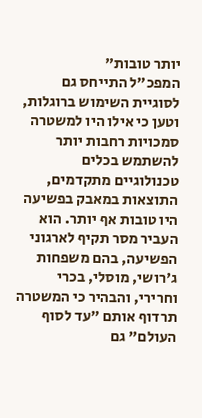יותר טובות"
המפכ"ל התייחס גם לסוגיית השימוש ברוגלות, וטען כי אילו היו למשטרה סמכויות רחבות יותר להשתמש בכלים טכנולוגיים מתקדמים, התוצאות במאבק בפשיעה היו טובות אף יותר. הוא העביר מסר תקיף לארגוני הפשיעה, בהם משפחות ג'רושי, מוסלי, בכרי וחרירי, והבהיר כי המשטרה תרדוף אותם "עד לסוף העולם" גם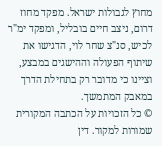מחוץ לגבולות ישראל. מפקד מחוז דרום, ניצב חיים בובליל, ומפקד ימ"ר לכיש, סנ"צ שחר לוי, הדגישו את שיתוף הפעולה וההישגים במבצע, וציינו כי מדובר רק בתחילת הדרך במאבק המתמשך.
© כל הזכויות על הכתבה המקורית שמורות למקור. דין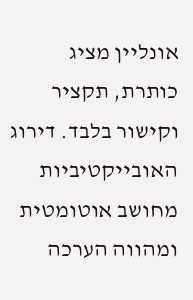אונליין מציג כותרת, תקציר וקישור בלבד. דירוג האובייקטיביות מחושב אוטומטית ומהווה הערכה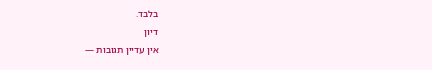בלבד.
דיון
אין עדיין תגובות —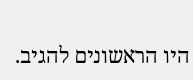היו הראשונים להגיב.